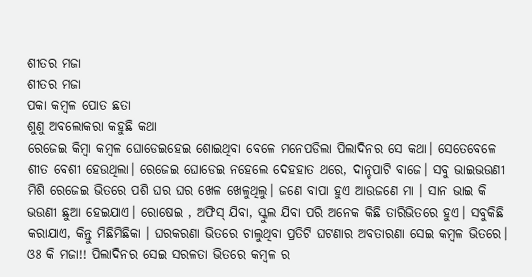ଶୀତର ମଜା
ଶୀତର ମଜା
ପକା କମ୍ବଳ ପୋତ ଛତା
ଶୁଣୁ ଅବଲୋକରା କହୁଛି କଥା
ରେଜେଇ କିମ୍ବା କମ୍ବଳ ଘୋଡେଇହେଇ ଶୋଇଥିବା ବେଳେ ମନେପଡିଲା ପିଲାଦିନର ସେ କଥା। ସେତେବେଳେ ଶୀତ ବେଶୀ ହେଉଥିଲା। ରେଜେଇ ଘୋଡେଇ ନହେଲେ ଦେହହାତ ଥରେ, ଦାନ୍ଚପାଟି ବାଜେ। ସବୁ ଭାଇଭଉଣୀ ମିଶି ରେଜେଇ ଭିତରେ ପଶି ଘର ଘର ଖେଳ ଖେଳୁଥିଲୁ। ଜଣେ ବାପା ହୁଏ ଆଉଜଣେ ମା । ସାନ ଭାଇ କି ଭଉଣୀ ଛୁଆ ହେଇଯାଏ। ରୋଷେଇ , ଅଫିସ୍ ଯିବା, ସ୍କୁଲ ଯିବା ପରି ଅନେକ କିଛି ତାରିଭିତରେ ହୁଏ। ସବୁକିଛି କରାଯାଏ, କିନ୍ତୁ ମିଛିମିଛିକା । ଘରକରଣା ଭିତରେ ଚାଲୁଥିବା ପ୍ରତିଟି ଘଟଣାର ଅବତାରଣା ସେଇ କମ୍ବଳ ଭିତରେ। ଓଃ କି ମଜା!! ପିଲାଦିନର ସେଇ ସରଳତା ଭିତରେ କମ୍ବଳ ର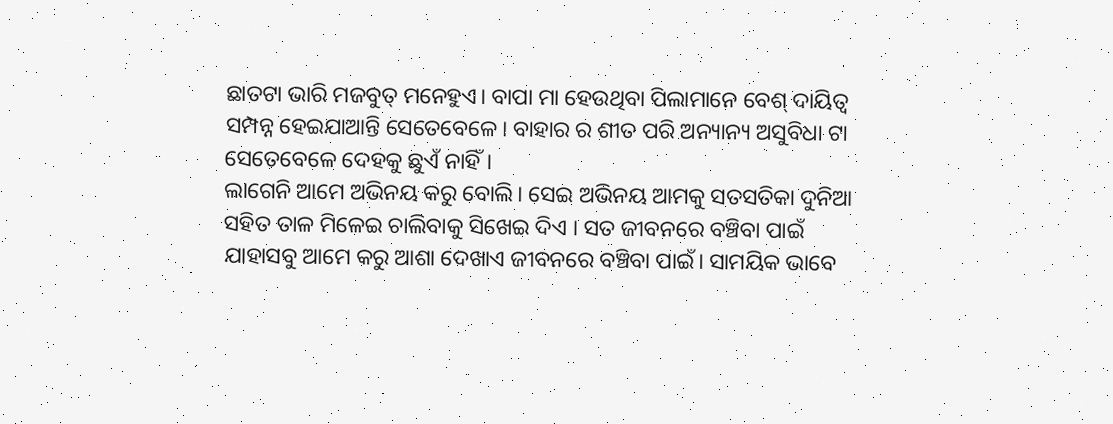ଛାତଟା ଭାରି ମଜବୁତ୍ ମନେହୁଏ। ବାପା ମା ହେଉଥିବା ପିଲାମାନେ ବେଶ୍ ଦାୟିତ୍ବ ସମ୍ପନ୍ନ ହେଇଯାଆନ୍ତି ସେତେବେଳେ। ବାହାର ର ଶୀତ ପରି ଅନ୍ୟାନ୍ୟ ଅସୁବିଧା ଟା ସେତେବେଳେ ଦେହକୁ ଛୁଏଁ ନାହିଁ।
ଲାଗେନି ଆମେ ଅଭିନୟ କରୁ ବୋଲି। ସେଇ ଅଭିନୟ ଆମକୁ ସତସତିକା ଦୁନିଆ ସହିତ ତାଳ ମିଳେଇ ଚାଲିବାକୁ ସିଖେଇ ଦିଏ । ସତ ଜୀବନରେ ବଞ୍ଚିବା ପାଇଁ ଯାହାସବୁ ଆମେ କରୁ ଆଶା ଦେଖାଏ ଜୀବନରେ ବଞ୍ଚିବା ପାଇଁ। ସାମୟିକ ଭାବେ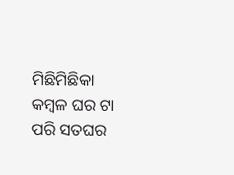ମିଛିମିଛିକା କମ୍ବଳ ଘର ଟା ପରି ସତଘର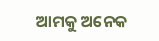ଆମକୁ ଅନେକ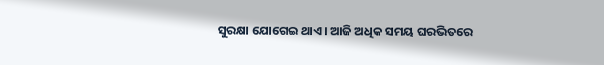ସୁରକ୍ଷା ଯୋଗେଇ ଥାଏ। ଆଜି ଅଧିକ ସମୟ ଘରଭିତରେ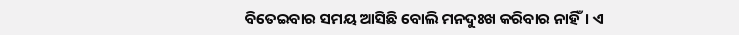ବିତେଇବାର ସମୟ ଆସିଛି ବୋଲି ମନଦୁଃଖ କରିବାର ନାହିଁ। ଏ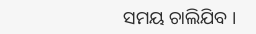ସମୟ ଚାଲିଯିବ ।